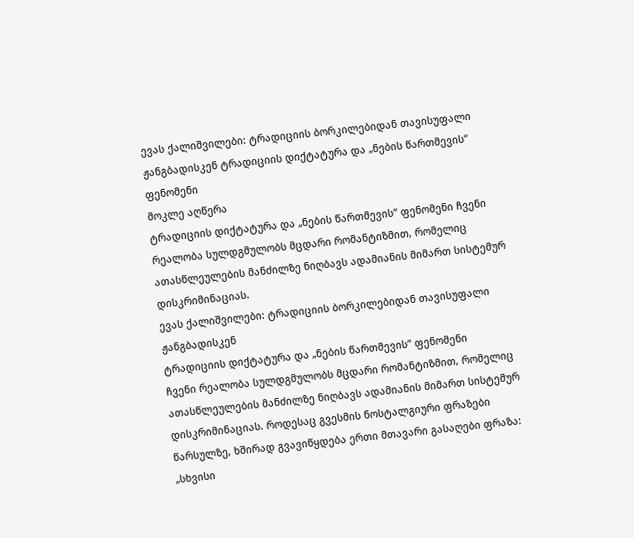ევას ქალიშვილები: ტრადიციის ბორკილებიდან თავისუფალი ჟანგბადისკენ ტრადიციის დიქტატურა და „ნების წართმევის“ ფენომენი
მოკლე აღწერა
ტრადიციის დიქტატურა და „ნების წართმევის“ ფენომენი ჩვენი რეალობა სულდგმულობს მცდარი რომანტიზმით, რომელიც ათასწლეულების მანძილზე ნიღბავს ადამიანის მიმართ სისტემურ დისკრიმინაციას.
ევას ქალიშვილები: ტრადიციის ბორკილებიდან თავისუფალი ჟანგბადისკენ
ტრადიციის დიქტატურა და „ნების წართმევის“ ფენომენი
ჩვენი რეალობა სულდგმულობს მცდარი რომანტიზმით, რომელიც ათასწლეულების მანძილზე ნიღბავს ადამიანის მიმართ სისტემურ დისკრიმინაციას. როდესაც გვესმის ნოსტალგიური ფრაზები წარსულზე, ხშირად გვავიწყდება ერთი მთავარი გასაღები ფრაზა: „სხვისი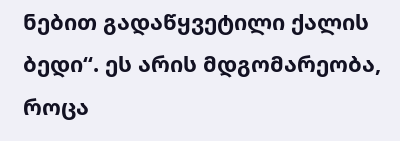ნებით გადაწყვეტილი ქალის ბედი“. ეს არის მდგომარეობა, როცა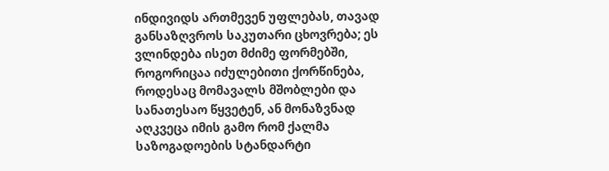ინდივიდს ართმევენ უფლებას, თავად განსაზღვროს საკუთარი ცხოვრება; ეს ვლინდება ისეთ მძიმე ფორმებში, როგორიცაა იძულებითი ქორწინება, როდესაც მომავალს მშობლები და სანათესაო წყვეტენ, ან მონაზვნად აღკვეცა იმის გამო რომ ქალმა საზოგადოების სტანდარტი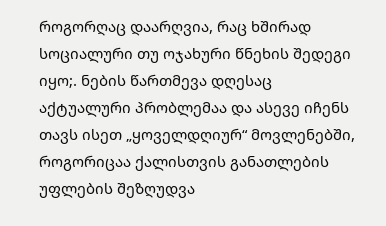როგორღაც დაარღვია, რაც ხშირად სოციალური თუ ოჯახური წნეხის შედეგი იყო;. ნების წართმევა დღესაც აქტუალური პრობლემაა და ასევე იჩენს თავს ისეთ „ყოველდღიურ“ მოვლენებში, როგორიცაა ქალისთვის განათლების უფლების შეზღუდვა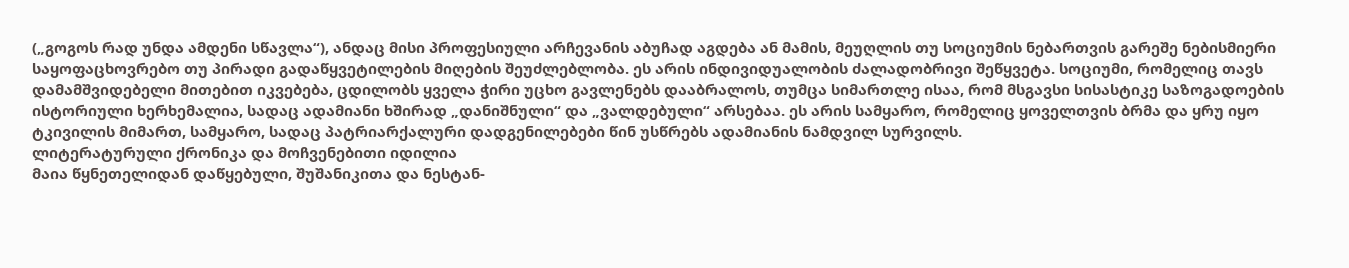(„გოგოს რად უნდა ამდენი სწავლა“), ანდაც მისი პროფესიული არჩევანის აბუჩად აგდება ან მამის, მეუღლის თუ სოციუმის ნებართვის გარეშე ნებისმიერი საყოფაცხოვრებო თუ პირადი გადაწყვეტილების მიღების შეუძლებლობა. ეს არის ინდივიდუალობის ძალადობრივი შეწყვეტა. სოციუმი, რომელიც თავს დამამშვიდებელი მითებით იკვებება, ცდილობს ყველა ჭირი უცხო გავლენებს დააბრალოს, თუმცა სიმართლე ისაა, რომ მსგავსი სისასტიკე საზოგადოების ისტორიული ხერხემალია, სადაც ადამიანი ხშირად „დანიშნული“ და „ვალდებული“ არსებაა. ეს არის სამყარო, რომელიც ყოველთვის ბრმა და ყრუ იყო ტკივილის მიმართ, სამყარო, სადაც პატრიარქალური დადგენილებები წინ უსწრებს ადამიანის ნამდვილ სურვილს.
ლიტერატურული ქრონიკა და მოჩვენებითი იდილია
მაია წყნეთელიდან დაწყებული, შუშანიკითა და ნესტან-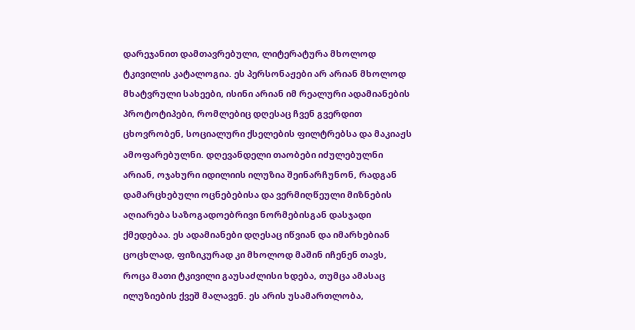დარეჯანით დამთავრებული, ლიტერატურა მხოლოდ ტკივილის კატალოგია. ეს პერსონაჟები არ არიან მხოლოდ მხატვრული სახეები, ისინი არიან იმ რეალური ადამიანების პროტოტიპები, რომლებიც დღესაც ჩვენ გვერდით ცხოვრობენ, სოციალური ქსელების ფილტრებსა და მაკიაჟს ამოფარებულნი. დღევანდელი თაობები იძულებულნი არიან, ოჯახური იდილიის ილუზია შეინარჩუნონ, რადგან დამარცხებული ოცნებებისა და ვერმიღწეული მიზნების აღიარება საზოგადოებრივი ნორმებისგან დასჯადი ქმედებაა. ეს ადამიანები დღესაც იწვიან და იმარხებიან ცოცხლად, ფიზიკურად კი მხოლოდ მაშინ იჩენენ თავს, როცა მათი ტკივილი გაუსაძლისი ხდება, თუმცა ამასაც ილუზიების ქვეშ მალავენ. ეს არის უსამართლობა,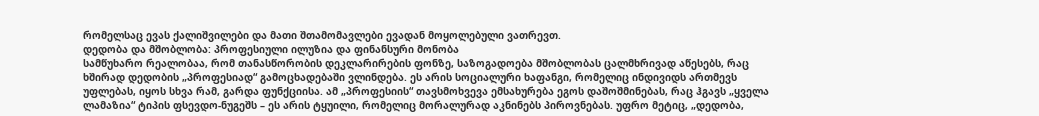რომელსაც ევას ქალიშვილები და მათი შთამომავლები ევადან მოყოლებული ვათრევთ.
დედობა და მშობლობა: პროფესიული ილუზია და ფინანსური მონობა
სამწუხარო რეალობაა, რომ თანასწორობის დეკლარირების ფონზე, საზოგადოება მშობლობას ცალმხრივად აწესებს, რაც ხშირად დედობის „პროფესიად“ გამოცხადებაში ვლინდება. ეს არის სოციალური ხაფანგი, რომელიც ინდივიდს ართმევს უფლებას, იყოს სხვა რამ, გარდა ფუნქციისა. ამ „პროფესიის“ თავსმოხვევა ემსახურება ეგოს დაშოშმინებას, რაც ჰგავს „ყველა ლამაზია“ ტიპის ფსევდო-ნუგეშს – ეს არის ტყუილი, რომელიც მორალურად აკნინებს პიროვნებას. უფრო მეტიც, „დედობა,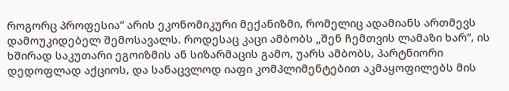როგორც პროფესია“ არის ეკონომიკური მექანიზმი, რომელიც ადამიანს ართმევს დამოუკიდებელ შემოსავალს. როდესაც კაცი ამბობს „შენ ჩემთვის ლამაზი ხარ“, ის ხშირად საკუთარი ეგოიზმის ან სიზარმაცის გამო, უარს ამბობს, პარტნიორი დედოფლად აქციოს, და სანაცვლოდ იაფი კომპლიმენტებით აკმაყოფილებს მის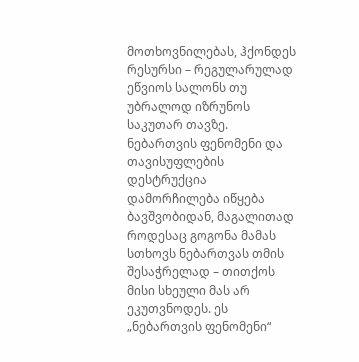მოთხოვნილებას, ჰქონდეს რესურსი – რეგულარულად ეწვიოს სალონს თუ უბრალოდ იზრუნოს საკუთარ თავზე.
ნებართვის ფენომენი და თავისუფლების დესტრუქცია
დამორჩილება იწყება ბავშვობიდან, მაგალითად როდესაც გოგონა მამას სთხოვს ნებართვას თმის შესაჭრელად – თითქოს მისი სხეული მას არ ეკუთვნოდეს. ეს „ნებართვის ფენომენი“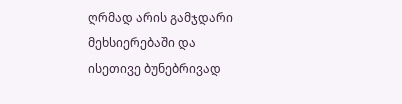ღრმად არის გამჯდარი მეხსიერებაში და ისეთივე ბუნებრივად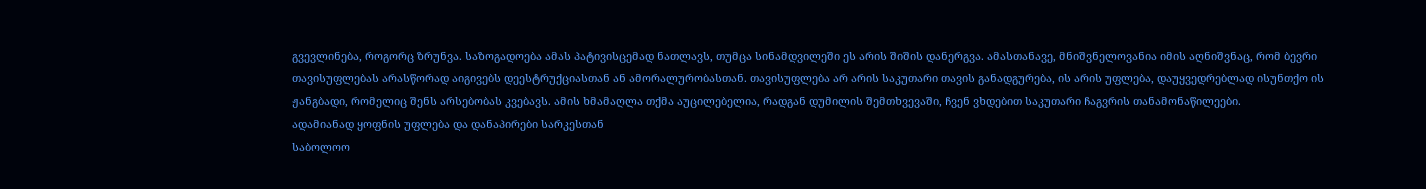გვევლინება, როგორც ზრუნვა. საზოგადოება ამას პატივისცემად ნათლავს, თუმცა სინამდვილეში ეს არის შიშის დანერგვა. ამასთანავე, მნიშვნელოვანია იმის აღნიშვნაც, რომ ბევრი თავისუფლებას არასწორად აიგივებს დეესტრუქციასთან ან ამორალურობასთან. თავისუფლება არ არის საკუთარი თავის განადგურება, ის არის უფლება, დაუყვედრებლად ისუნთქო ის ჟანგბადი, რომელიც შენს არსებობას კვებავს. ამის ხმამაღლა თქმა აუცილებელია, რადგან დუმილის შემთხვევაში, ჩვენ ვხდებით საკუთარი ჩაგვრის თანამონაწილეები.
ადამიანად ყოფნის უფლება და დანაპირები სარკესთან
საბოლოო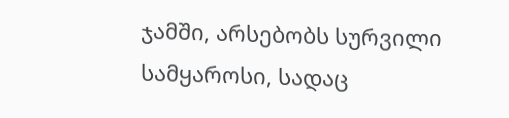ჯამში, არსებობს სურვილი სამყაროსი, სადაც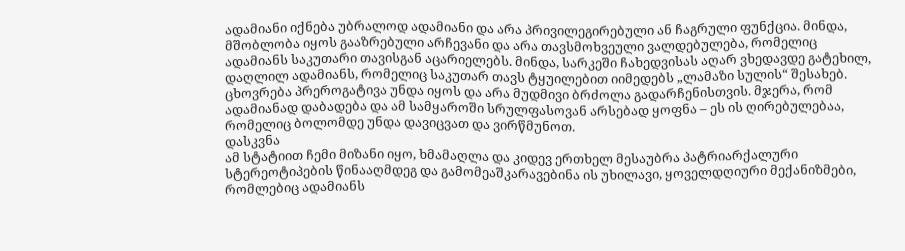ადამიანი იქნება უბრალოდ ადამიანი და არა პრივილეგირებული ან ჩაგრული ფუნქცია. მინდა, მშობლობა იყოს გააზრებული არჩევანი და არა თავსმოხვეული ვალდებულება, რომელიც ადამიანს საკუთარი თავისგან აცარიელებს. მინდა, სარკეში ჩახედვისას აღარ ვხედავდე გატეხილ, დაღლილ ადამიანს, რომელიც საკუთარ თავს ტყუილებით იიმედებს „ლამაზი სულის“ შესახებ. ცხოვრება პრეროგატივა უნდა იყოს და არა მუდმივი ბრძოლა გადარჩენისთვის. მჯერა, რომ ადამიანად დაბადება და ამ სამყაროში სრულფასოვან არსებად ყოფნა – ეს ის ღირებულებაა, რომელიც ბოლომდე უნდა დავიცვათ და ვირწმუნოთ.
დასკვნა
ამ სტატიით ჩემი მიზანი იყო, ხმამაღლა და კიდევ ერთხელ მესაუბრა პატრიარქალური სტერეოტიპების წინააღმდეგ და გამომეაშკარავებინა ის უხილავი, ყოველდღიური მექანიზმები, რომლებიც ადამიანს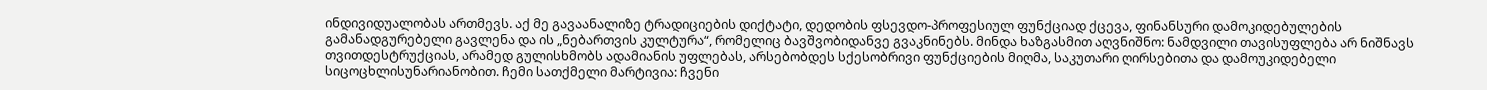ინდივიდუალობას ართმევს. აქ მე გავაანალიზე ტრადიციების დიქტატი, დედობის ფსევდო-პროფესიულ ფუნქციად ქცევა, ფინანსური დამოკიდებულების გამანადგურებელი გავლენა და ის „ნებართვის კულტურა“, რომელიც ბავშვობიდანვე გვაკნინებს. მინდა ხაზგასმით აღვნიშნო: ნამდვილი თავისუფლება არ ნიშნავს თვითდესტრუქციას, არამედ გულისხმობს ადამიანის უფლებას, არსებობდეს სქესობრივი ფუნქციების მიღმა, საკუთარი ღირსებითა და დამოუკიდებელი სიცოცხლისუნარიანობით. ჩემი სათქმელი მარტივია: ჩვენი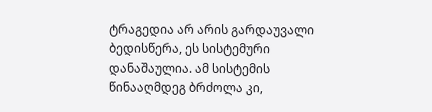ტრაგედია არ არის გარდაუვალი ბედისწერა, ეს სისტემური დანაშაულია. ამ სისტემის წინააღმდეგ ბრძოლა კი,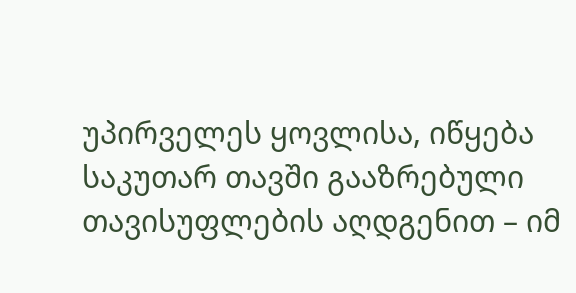უპირველეს ყოვლისა, იწყება საკუთარ თავში გააზრებული თავისუფლების აღდგენით – იმ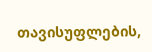თავისუფლების,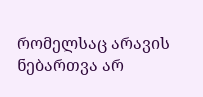რომელსაც არავის ნებართვა არ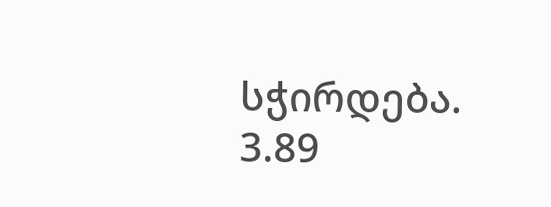სჭირდება.
3.89